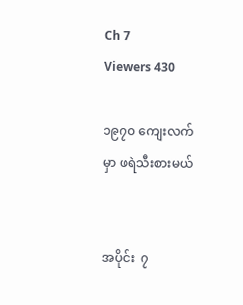Ch 7
Viewers 430

၁၉၇၀ ကျေးလက်မှာ ဖရဲသီးစားမယ်


အပိုင်း  ၇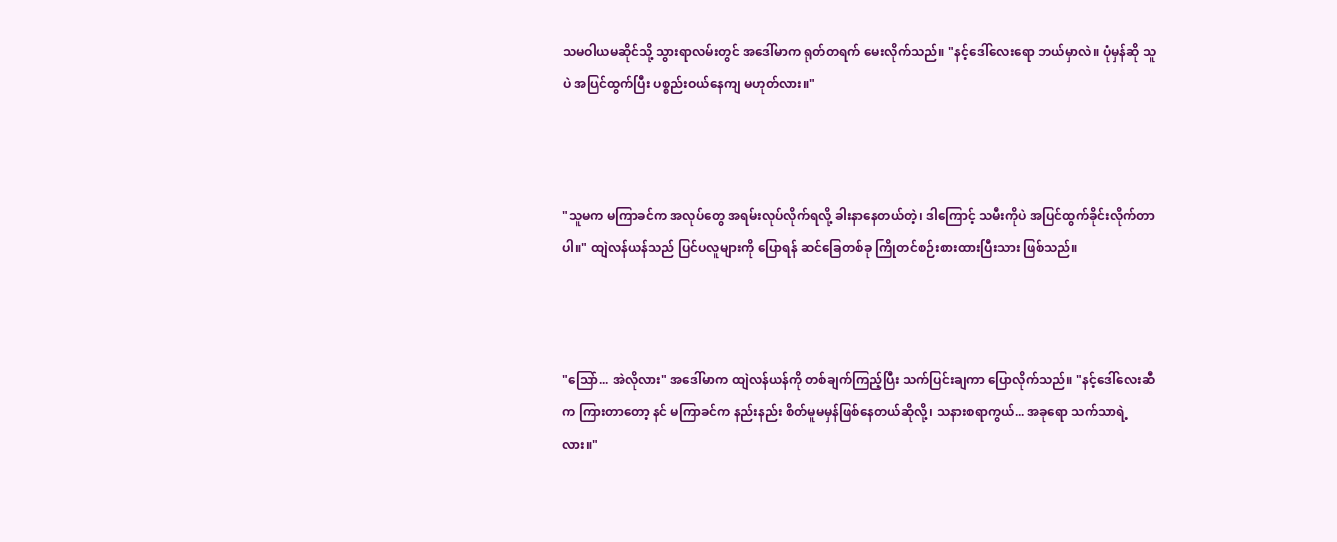သမဝါယမဆိုင်သို့ သွားရာလမ်းတွင် အဒေါ်မာက ရုတ်တရက် မေးလိုက်သည်။ "နင့်ဒေါ်လေးရော ဘယ်မှာလဲ။ ပုံမှန်ဆို သူပဲ အပြင်ထွက်ပြီး ပစ္စည်းဝယ်နေကျ မဟုတ်လား။"



"သူမက မကြာခင်က အလုပ်တွေ အရမ်းလုပ်လိုက်ရလို့ ခါးနာနေတယ်တဲ့၊ ဒါကြောင့် သမီးကိုပဲ အပြင်ထွက်ခိုင်းလိုက်တာပါ။" ထျဲလန်ယန်သည် ပြင်ပလူများကို ပြောရန် ဆင်ခြေတစ်ခု ကြိုတင်စဉ်းစားထားပြီးသား ဖြစ်သည်။



"ဩော်... အဲလိုလား" အဒေါ်မာက ထျဲလန်ယန်ကို တစ်ချက်ကြည့်ပြီး သက်ပြင်းချကာ ပြောလိုက်သည်။ "နင့်ဒေါ်လေးဆီက ကြားတာတော့ နင် မကြာခင်က နည်းနည်း စိတ်မူမမှန်ဖြစ်နေတယ်ဆိုလို့၊ သနားစရာကွယ်... အခုရော သက်သာရဲ့လား။"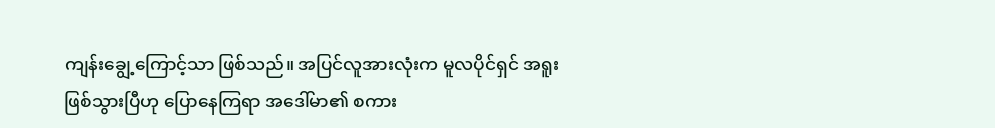ကျန်းချွေ့ကြောင့်သာ ဖြစ်သည်။ အပြင်လူအားလုံးက မူလပိုင်ရှင် အရူးဖြစ်သွားပြီဟု ပြောနေကြရာ အဒေါ်မာ၏ စကား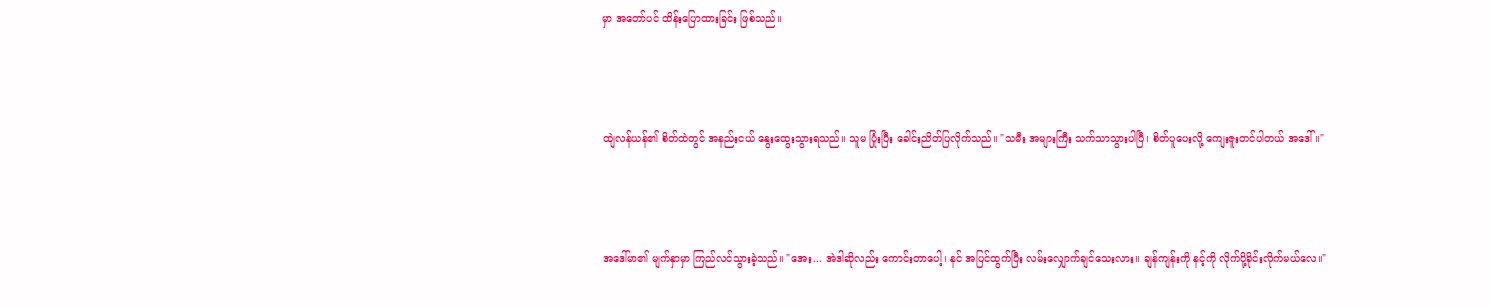မှာ အတော်ပင် ထိန်းပြောထားခြင်း ဖြစ်သည်။



ထျဲလန်ယန်၏ စိတ်ထဲတွင် အနည်းငယ် နွေးထွေးသွားရသည်။ သူမ ပြုံးပြီး ခေါင်းညိတ်ပြလိုက်သည်။ "သမီး အများကြီး သက်သာသွားပါပြီ၊ စိတ်ပူပေးလို့ ကျေးဇူးတင်ပါတယ် အဒေါ်။"



အဒေါ်မာ၏ မျက်နှာမှာ ကြည်လင်သွားခဲ့သည်။ "အေး... အဲဒါဆိုလည်း ကောင်းတာပေါ့၊ နင် အပြင်ထွက်ပြီး လမ်းလျှောက်ချင်သေးလား။ ချန်ကျန်းကို နင့်ကို လိုက်ပို့ခိုင်းလိုက်မယ်လေ။"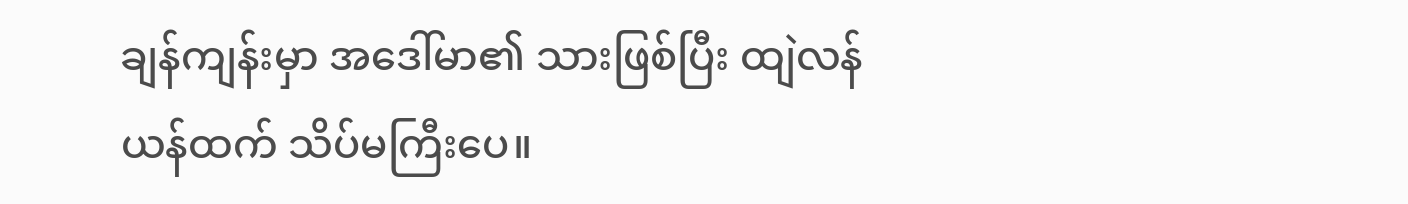ချန်ကျန်းမှာ အဒေါ်မာ၏ သားဖြစ်ပြီး ထျဲလန်ယန်ထက် သိပ်မကြီးပေ။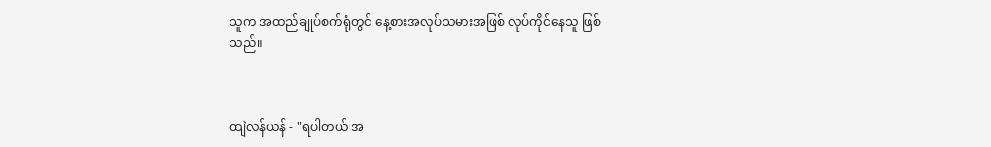သူက အထည်ချုပ်စက်ရုံတွင် နေ့စားအလုပ်သမားအဖြစ် လုပ်ကိုင်နေသူ ဖြစ်သည်။



ထျဲလန်ယန် - "ရပါတယ် အ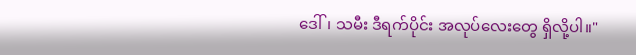ဒေါ်၊ သမီး ဒီရက်ပိုင်း အလုပ်လေးတွေ ရှိလို့ပါ။"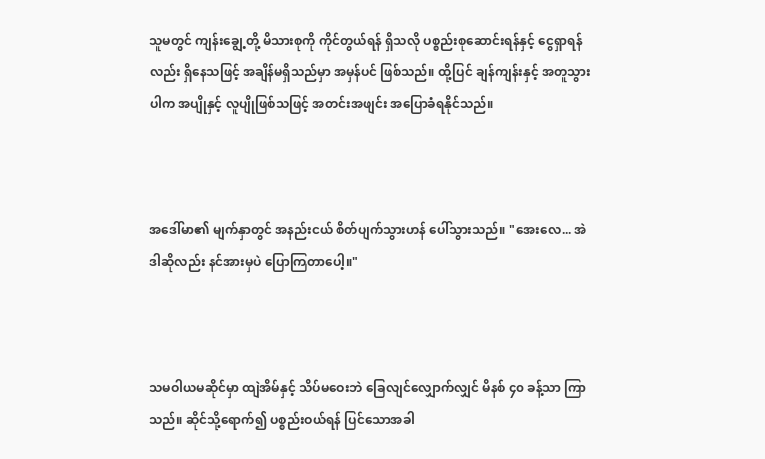သူမတွင် ကျန်းချွေ့တို့ မိသားစုကို ကိုင်တွယ်ရန် ရှိသလို ပစ္စည်းစုဆောင်းရန်နှင့် ငွေရှာရန်လည်း ရှိနေသဖြင့် အချိန်မရှိသည်မှာ အမှန်ပင် ဖြစ်သည်။ ထို့ပြင် ချန်ကျန်းနှင့် အတူသွားပါက အပျိုနှင့် လူပျိုဖြစ်သဖြင့် အတင်းအဖျင်း အပြောခံရနိုင်သည်။



အဒေါ်မာ၏ မျက်နှာတွင် အနည်းငယ် စိတ်ပျက်သွားဟန် ပေါ်သွားသည်။ "အေးလေ... အဲဒါဆိုလည်း နင်အားမှပဲ ပြောကြတာပေါ့။"



သမဝါယမဆိုင်မှာ ထျဲအိမ်နှင့် သိပ်မဝေးဘဲ ခြေလျင်လျှောက်လျှင် မိနစ် ၄၀ ခန့်သာ ကြာသည်။ ဆိုင်သို့ရောက်၍ ပစ္စည်းဝယ်ရန် ပြင်သောအခါ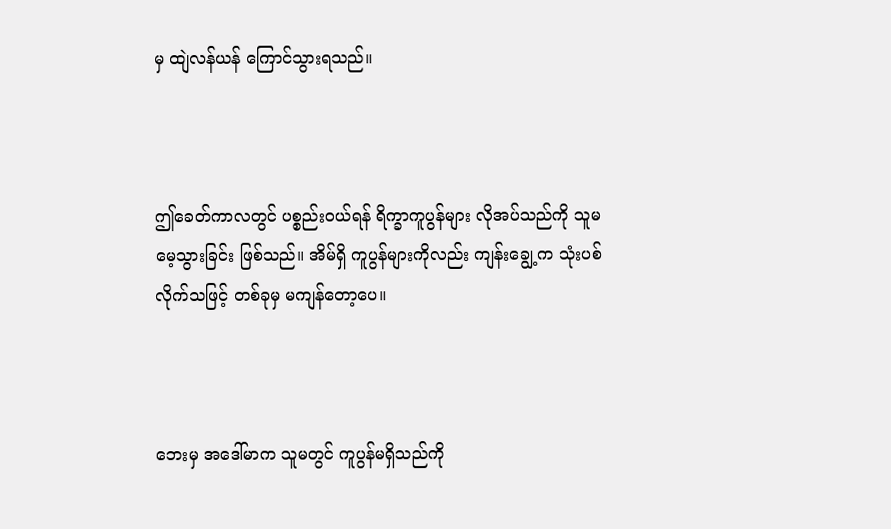မှ ထျဲလန်ယန် ကြောင်သွားရသည်။



ဤခေတ်ကာလတွင် ပစ္စည်းဝယ်ရန် ရိက္ခာကူပွန်များ လိုအပ်သည်ကို သူမ မေ့သွားခြင်း ဖြစ်သည်။ အိမ်ရှိ ကူပွန်များကိုလည်း ကျန်းချွေ့က သုံးပစ်လိုက်သဖြင့် တစ်ခုမှ မကျန်တော့ပေ။



ဘေးမှ အဒေါ်မာက သူမတွင် ကူပွန်မရှိသည်ကို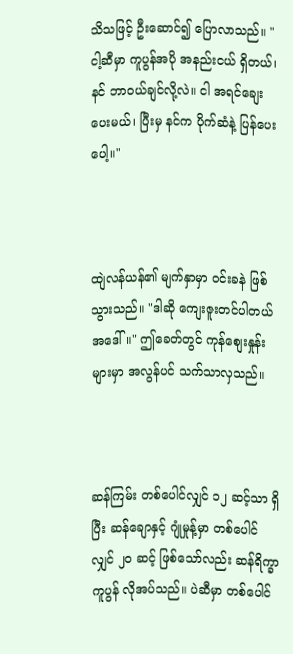သိသဖြင့် ဦးဆောင်၍ ပြောလာသည်။ "ငါ့ဆီမှာ ကူပွန်အပို အနည်းငယ် ရှိတယ်၊ နင် ဘာဝယ်ချင်လို့လဲ။ ငါ အရင်ချေးပေးမယ်၊ ပြီးမှ နင်က ပိုက်ဆံနဲ့ ပြန်ပေးပေါ့။"



ထျဲလန်ယန်၏ မျက်နှာမှာ ဝင်းခနဲ ဖြစ်သွားသည်။ "ဒါဆို ကျေးဇူးတင်ပါတယ် အဒေါ်။" ဤခေတ်တွင် ကုန်စျေးနှုန်းများမှာ အလွန်ပင် သက်သာလှသည်။



ဆန်ကြမ်း တစ်ပေါင်လျှင် ၁၂ ဆင့်သာ ရှိပြီး ဆန်ချောနှင့် ဂျုံမှုန့်မှာ တစ်ပေါင်လျှင် ၂၀ ဆင့် ဖြစ်သော်လည်း ဆန်ရိက္ခာကူပွန် လိုအပ်သည်။ ပဲဆီမှာ တစ်ပေါင်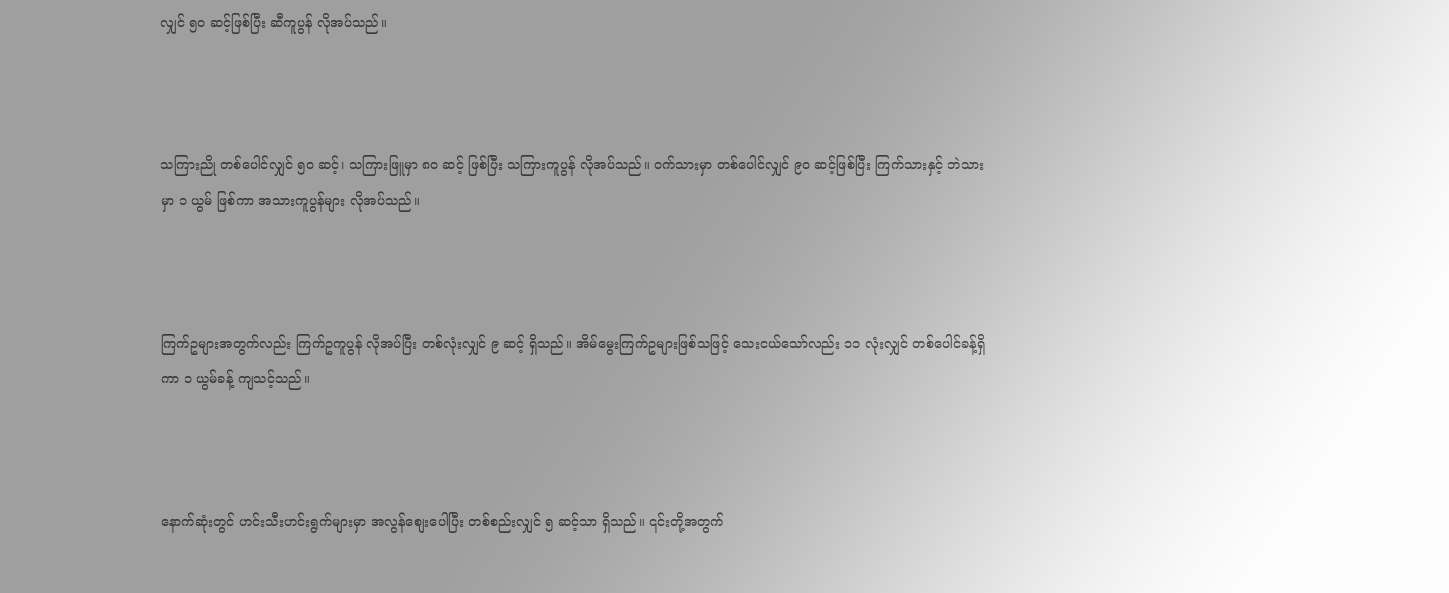လျှင် ၅၀ ဆင့်ဖြစ်ပြီး ဆီကူပွန် လိုအပ်သည်။



သကြားညို တစ်ပေါင်လျှင် ၅၀ ဆင့်၊ သကြားဖြူမှာ ၈၀ ဆင့် ဖြစ်ပြီး သကြားကူပွန် လိုအပ်သည်။ ဝက်သားမှာ တစ်ပေါင်လျှင် ၉၀ ဆင့်ဖြစ်ပြီး ကြက်သားနှင့် ဘဲသားမှာ ၁ ယွမ် ဖြစ်ကာ အသားကူပွန်များ လိုအပ်သည်။



ကြက်ဥများအတွက်လည်း ကြက်ဥကူပွန် လိုအပ်ပြီး တစ်လုံးလျှင် ၉ ဆင့် ရှိသည်။ အိမ်မွေးကြက်ဥများဖြစ်သဖြင့် သေးငယ်သော်လည်း ၁၁ လုံးလျှင် တစ်ပေါင်ခန့်ရှိကာ ၁ ယွမ်ခန့် ကျသင့်သည်။



နောက်ဆုံးတွင် ဟင်းသီးဟင်းရွက်များမှာ အလွန်စျေးပေါပြီး တစ်စည်းလျှင် ၅ ဆင့်သာ ရှိသည်။ ၎င်းတို့အတွက်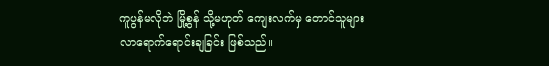ကူပွန်မလိုဘဲ မြို့စွန် သို့မဟုတ် ကျေးလက်မှ တောင်သူများ လာရောက်ရောင်းချခြင်း ဖြစ်သည်။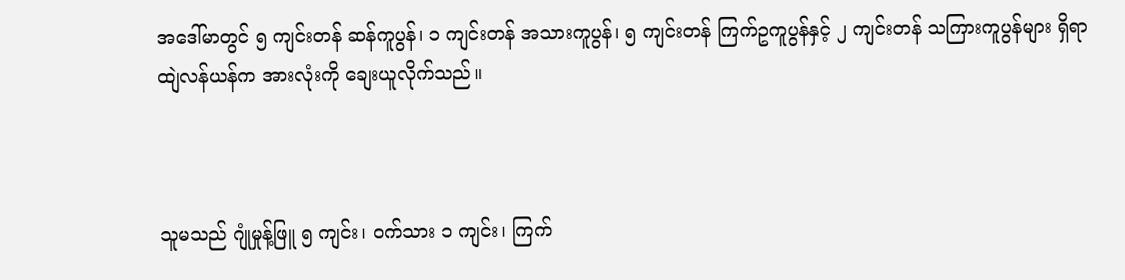အဒေါ်မာတွင် ၅ ကျင်းတန် ဆန်ကူပွန်၊ ၁ ကျင်းတန် အသားကူပွန်၊ ၅ ကျင်းတန် ကြက်ဥကူပွန်နှင့် ၂ ကျင်းတန် သကြားကူပွန်များ ရှိရာ ထျဲလန်ယန်က အားလုံးကို ချေးယူလိုက်သည်။



သူမသည် ဂျုံမှုန့်ဖြူ ၅ ကျင်း၊ ဝက်သား ၁ ကျင်း၊ ကြက်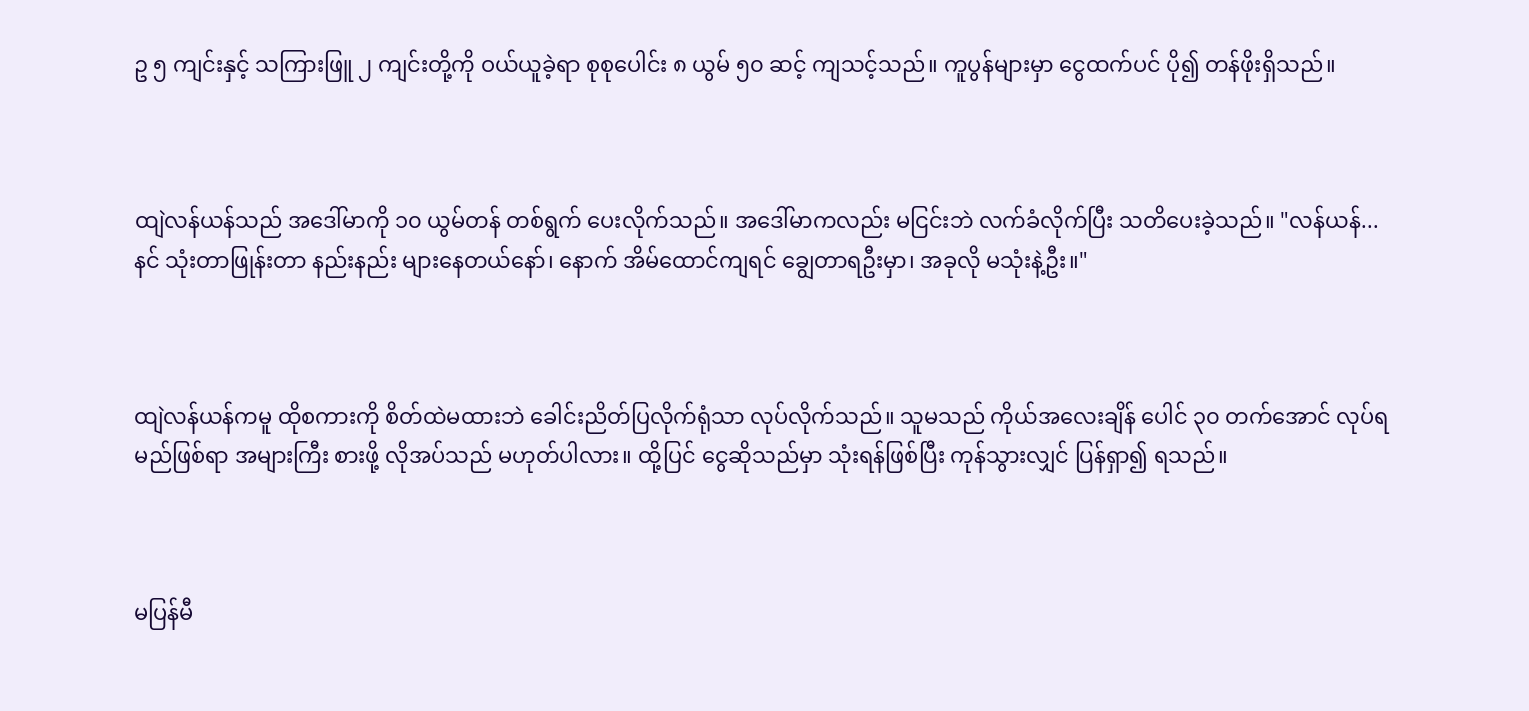ဥ ၅ ကျင်းနှင့် သကြားဖြူ ၂ ကျင်းတို့ကို ဝယ်ယူခဲ့ရာ စုစုပေါင်း ၈ ယွမ် ၅၀ ဆင့် ကျသင့်သည်။ ကူပွန်များမှာ ငွေထက်ပင် ပို၍ တန်ဖိုးရှိသည်။



ထျဲလန်ယန်သည် အဒေါ်မာကို ၁၀ ယွမ်တန် တစ်ရွက် ပေးလိုက်သည်။ အဒေါ်မာကလည်း မငြင်းဘဲ လက်ခံလိုက်ပြီး သတိပေးခဲ့သည်။ "လန်ယန်... နင် သုံးတာဖြုန်းတာ နည်းနည်း များနေတယ်နော်၊ နောက် အိမ်ထောင်ကျရင် ချွေတာရဦးမှာ၊ အခုလို မသုံးနဲ့ဦး။"



ထျဲလန်ယန်ကမူ ထိုစကားကို စိတ်ထဲမထားဘဲ ခေါင်းညိတ်ပြလိုက်ရုံသာ လုပ်လိုက်သည်။ သူမသည် ကိုယ်အလေးချိန် ပေါင် ၃၀ တက်အောင် လုပ်ရမည်ဖြစ်ရာ အများကြီး စားဖို့ လိုအပ်သည် မဟုတ်ပါလား။ ထို့ပြင် ငွေဆိုသည်မှာ သုံးရန်ဖြစ်ပြီး ကုန်သွားလျှင် ပြန်ရှာ၍ ရသည်။



မပြန်မီ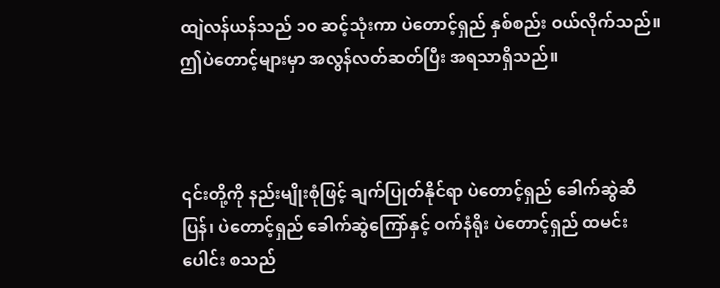ထျဲလန်ယန်သည် ၁၀ ဆင့်သုံးကာ ပဲတောင့်ရှည် နှစ်စည်း ဝယ်လိုက်သည်။ ဤပဲတောင့်များမှာ အလွန်လတ်ဆတ်ပြီး အရသာရှိသည်။



၎င်းတို့ကို နည်းမျိုးစုံဖြင့် ချက်ပြုတ်နိုင်ရာ ပဲတောင့်ရှည် ခေါက်ဆွဲဆီပြန်၊ ပဲတောင့်ရှည် ခေါက်ဆွဲကြော်နှင့် ဝက်နံရိုး ပဲတောင့်ရှည် ထမင်းပေါင်း စသည်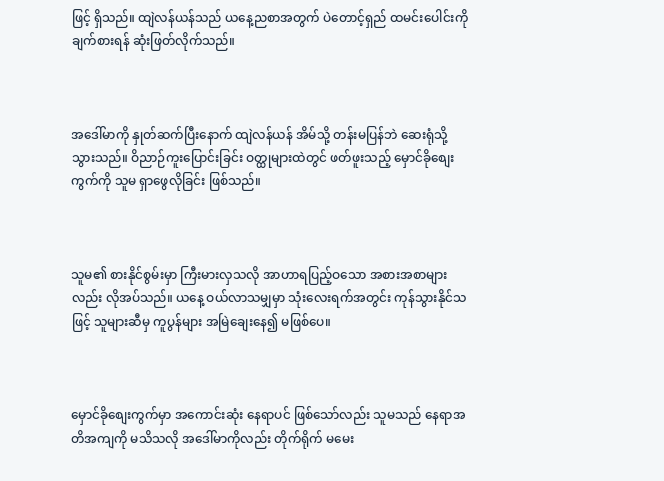ဖြင့် ရှိသည်။ ထျဲလန်ယန်သည် ယနေ့ညစာအတွက် ပဲတောင့်ရှည် ထမင်းပေါင်းကို ချက်စားရန် ဆုံးဖြတ်လိုက်သည်။



အဒေါ်မာကို နှုတ်ဆက်ပြီးနောက် ထျဲလန်ယန် အိမ်သို့ တန်းမပြန်ဘဲ ဆေးရုံသို့ သွားသည်။ ဝိညာဉ်ကူးပြောင်းခြင်း ဝတ္ထုများထဲတွင် ဖတ်ဖူးသည့် မှောင်ခိုစျေးကွက်ကို သူမ ရှာဖွေလိုခြင်း ဖြစ်သည်။



သူမ၏ စားနိုင်စွမ်းမှာ ကြီးမားလှသလို အာဟာရပြည့်ဝသော အစားအစာများလည်း လိုအပ်သည်။ ယနေ့ ဝယ်လာသမျှမှာ သုံးလေးရက်အတွင်း ကုန်သွားနိုင်သဖြင့် သူများဆီမှ ကူပွန်များ အမြဲချေးနေ၍ မဖြစ်ပေ။



မှောင်ခိုစျေးကွက်မှာ အကောင်းဆုံး နေရာပင် ဖြစ်သော်လည်း သူမသည် နေရာအတိအကျကို မသိသလို အဒေါ်မာကိုလည်း တိုက်ရိုက် မမေး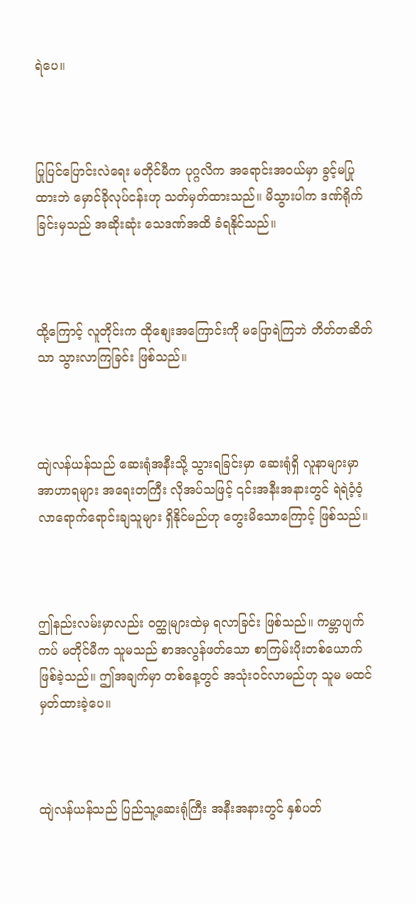ရဲပေ။



ပြုပြင်ပြောင်းလဲရေး မတိုင်မီက ပုဂ္ဂလိက အရောင်းအဝယ်မှာ ခွင့်မပြုထားဘဲ မှောင်ခိုလုပ်ငန်းဟု သတ်မှတ်ထားသည်။ မိသွားပါက ဒဏ်ရိုက်ခြင်းမှသည် အဆိုးဆုံး သေဒဏ်အထိ ခံရနိုင်သည်။



ထို့ကြောင့် လူတိုင်းက ထိုစျေးအကြောင်းကို မပြောရဲကြဘဲ တိတ်တဆိတ်သာ သွားလာကြခြင်း ဖြစ်သည်။



ထျဲလန်ယန်သည် ဆေးရုံအနီးသို့ သွားရခြင်းမှာ ဆေးရုံရှိ လူနာများမှာ အာဟာရများ အရေးတကြီး လိုအပ်သဖြင့် ၎င်းအနီးအနားတွင် ရဲရဲဝံ့ဝံ့ လာရောက်ရောင်းချသူများ ရှိနိုင်မည်ဟု တွေးမိသောကြောင့် ဖြစ်သည်။



ဤနည်းလမ်းမှာလည်း ဝတ္ထုများထဲမှ ရလာခြင်း ဖြစ်သည်။ ကမ္ဘာပျက်ကပ် မတိုင်မီက သူမသည် စာအလွန်ဖတ်သော စာကြမ်းပိုးတစ်ယောက် ဖြစ်ခဲ့သည်။ ဤအချက်မှာ တစ်နေ့တွင် အသုံးဝင်လာမည်ဟု သူမ မထင်မှတ်ထားခဲ့ပေ။



ထျဲလန်ယန်သည် ပြည်သူ့ဆေးရုံကြီး အနီးအနားတွင် နှစ်ပတ်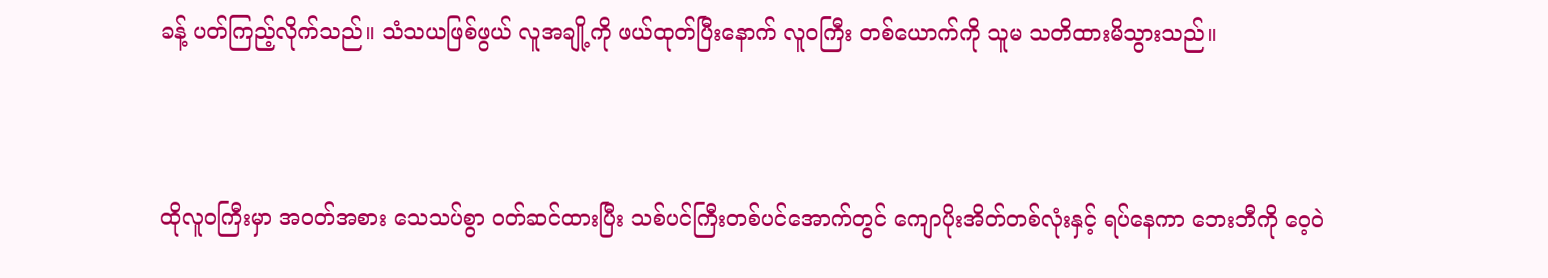ခန့် ပတ်ကြည့်လိုက်သည်။ သံသယဖြစ်ဖွယ် လူအချို့ကို ဖယ်ထုတ်ပြီးနောက် လူဝကြီး တစ်ယောက်ကို သူမ သတိထားမိသွားသည်။



ထိုလူဝကြီးမှာ အဝတ်အစား သေသပ်စွာ ဝတ်ဆင်ထားပြီး သစ်ပင်ကြီးတစ်ပင်အောက်တွင် ကျောပိုးအိတ်တစ်လုံးနှင့် ရပ်နေကာ ဘေးဘီကို ဝေ့ဝဲ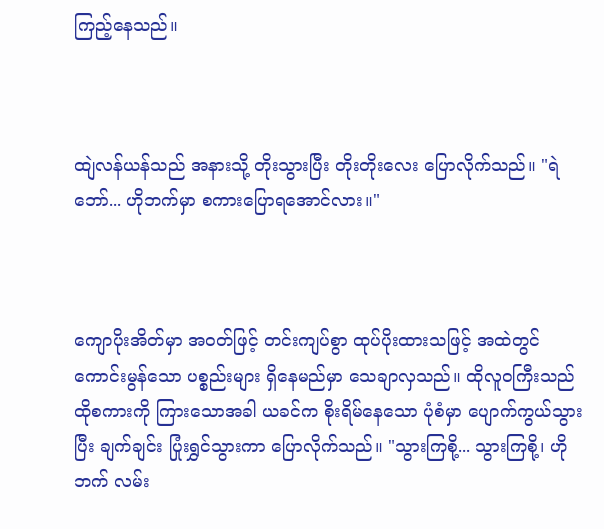ကြည့်နေသည်။



ထျဲလန်ယန်သည် အနားသို့ တိုးသွားပြီး တိုးတိုးလေး ပြောလိုက်သည်။ "ရဲဘော်... ဟိုဘက်မှာ စကားပြောရအောင်လား။"



ကျောပိုးအိတ်မှာ အဝတ်ဖြင့် တင်းကျပ်စွာ ထုပ်ပိုးထားသဖြင့် အထဲတွင် ကောင်းမွန်သော ပစ္စည်းများ ရှိနေမည်မှာ သေချာလှသည်။ ထိုလူဝကြီးသည် ထိုစကားကို ကြားသောအခါ ယခင်က စိုးရိမ်နေသော ပုံစံမှာ ပျောက်ကွယ်သွားပြီး ချက်ချင်း ပြုံးရွှင်သွားကာ ပြောလိုက်သည်။ "သွားကြစို့... သွားကြစို့၊ ဟိုဘက် လမ်း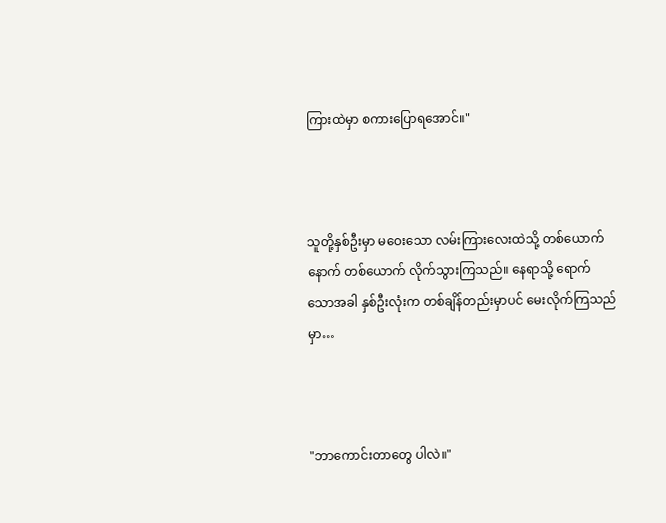ကြားထဲမှာ စကားပြောရအောင်။"



သူတို့နှစ်ဦးမှာ မဝေးသော လမ်းကြားလေးထဲသို့ တစ်ယောက်နောက် တစ်ယောက် လိုက်သွားကြသည်။ နေရာသို့ ရောက်သောအခါ နှစ်ဦးလုံးက တစ်ချိန်တည်းမှာပင် မေးလိုက်ကြသည်မှာ…



"ဘာကောင်းတာတွေ ပါလဲ။"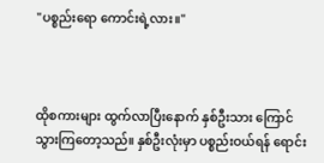"ပစ္စည်းရော ကောင်းရဲ့လား။"



ထိုစကားများ ထွက်လာပြီးနောက် နှစ်ဦးသား ကြောင်သွားကြတော့သည်။ နှစ်ဦးလုံးမှာ ပစ္စည်းဝယ်ရန် ရောင်း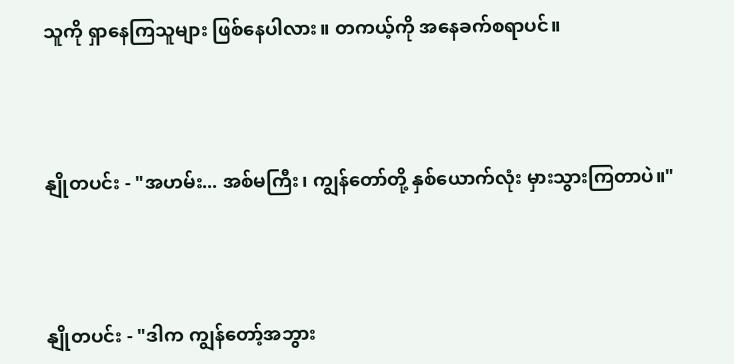သူကို ရှာနေကြသူများ ဖြစ်နေပါလား။ တကယ့်ကို အနေခက်စရာပင်။



နျိုတပင်း - "အဟမ်း... အစ်မကြီး၊ ကျွန်တော်တို့ နှစ်ယောက်လုံး မှားသွားကြတာပဲ။"



နျိုတပင်း - "ဒါက ကျွန်တော့်အဘွား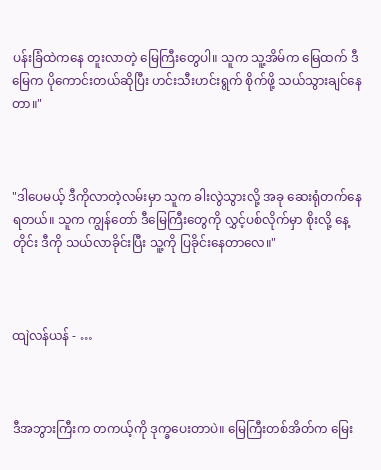ပန်းခြံထဲကနေ တူးလာတဲ့ မြေကြီးတွေပါ။ သူက သူ့အိမ်က မြေထက် ဒီမြေက ပိုကောင်းတယ်ဆိုပြီး ဟင်းသီးဟင်းရွက် စိုက်ဖို့ သယ်သွားချင်နေတာ။"



"ဒါပေမယ့် ဒီကိုလာတဲ့လမ်းမှာ သူက ခါးလွဲသွားလို့ အခု ဆေးရုံတက်နေရတယ်။ သူက ကျွန်တော် ဒီမြေကြီးတွေကို လွှင့်ပစ်လိုက်မှာ စိုးလို့ နေ့တိုင်း ဒီကို သယ်လာခိုင်းပြီး သူ့ကို ပြခိုင်းနေတာလေ။"



ထျဲလန်ယန် - …



ဒီအဘွားကြီးက တကယ့်ကို ဒုက္ခပေးတာပဲ။ မြေကြီးတစ်အိတ်က မြေး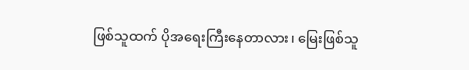ဖြစ်သူထက် ပိုအရေးကြီးနေတာလား၊ မြေးဖြစ်သူ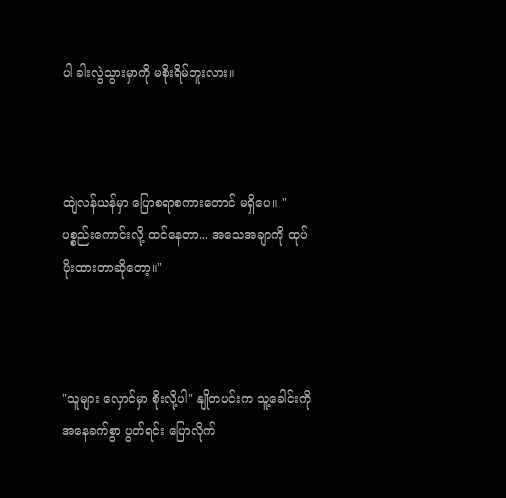ပါ ခါးလွဲသွားမှာကို မစိုးရိမ်ဘူးလား။



ထျဲလန်ယန်မှာ ပြောစရာစကားတောင် မရှိပေ။ "ပစ္စည်းကောင်းလို့ ထင်နေတာ... အသေအချာကို ထုပ်ပိုးထားတာဆိုတော့။"



"သူများ လှောင်မှာ စိုးလို့ပါ" နျိုတပင်းက သူ့ခေါင်းကို အနေခက်စွာ ပွတ်ရင်း ပြောလိုက်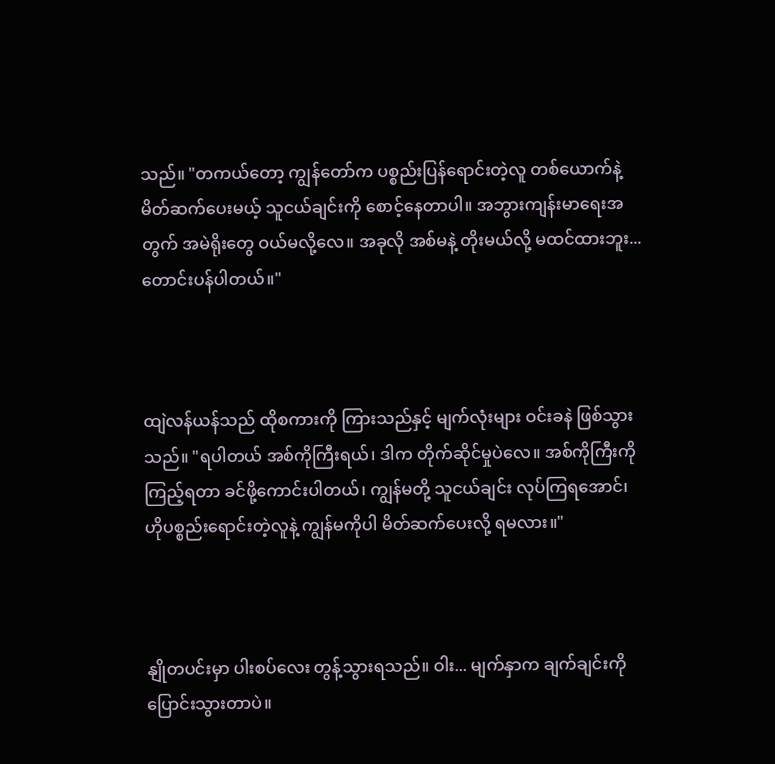သည်။ "တကယ်တော့ ကျွန်တော်က ပစ္စည်းပြန်ရောင်းတဲ့လူ တစ်ယောက်နဲ့ မိတ်ဆက်ပေးမယ့် သူငယ်ချင်းကို စောင့်နေတာပါ။ အဘွားကျန်းမာရေးအတွက် အမဲရိုးတွေ ဝယ်မလို့လေ။ အခုလို အစ်မနဲ့ တိုးမယ်လို့ မထင်ထားဘူး... တောင်းပန်ပါတယ်။"



ထျဲလန်ယန်သည် ထိုစကားကို ကြားသည်နှင့် မျက်လုံးများ ဝင်းခနဲ ဖြစ်သွားသည်။ "ရပါတယ် အစ်ကိုကြီးရယ်၊ ဒါက တိုက်ဆိုင်မှုပဲလေ။ အစ်ကိုကြီးကို ကြည့်ရတာ ခင်ဖို့ကောင်းပါတယ်၊ ကျွန်မတို့ သူငယ်ချင်း လုပ်ကြရအောင်၊ ဟိုပစ္စည်းရောင်းတဲ့လူနဲ့ ကျွန်မကိုပါ မိတ်ဆက်ပေးလို့ ရမလား။"



နျိုတပင်းမှာ ပါးစပ်လေး တွန့်သွားရသည်။ ဝါး... မျက်နှာက ချက်ချင်းကို ပြောင်းသွားတာပဲ။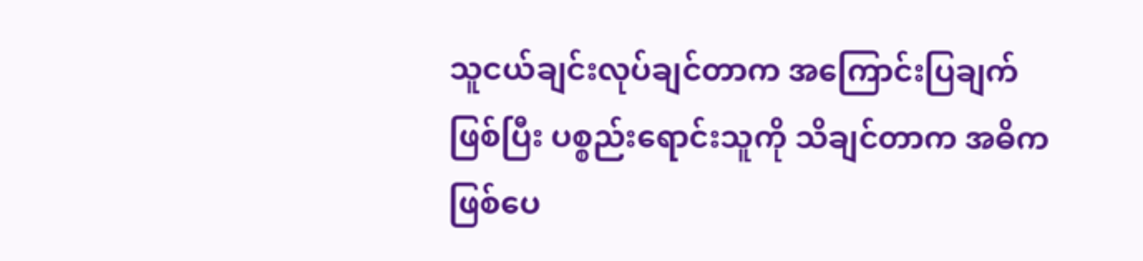သူငယ်ချင်းလုပ်ချင်တာက အကြောင်းပြချက် ဖြစ်ပြီး ပစ္စည်းရောင်းသူကို သိချင်တာက အဓိက ဖြစ်ပေ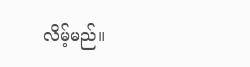လိမ့်မည်။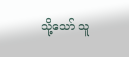သို့သော် သူ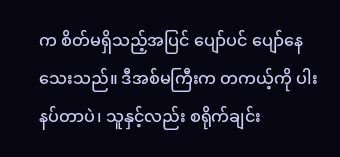က စိတ်မရှိသည့်အပြင် ပျော်ပင် ပျော်နေသေးသည်။ ဒီအစ်မကြီးက တကယ့်ကို ပါးနပ်တာပဲ၊ သူနှင့်လည်း စရိုက်ချင်း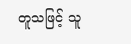တူသဖြင့် သူ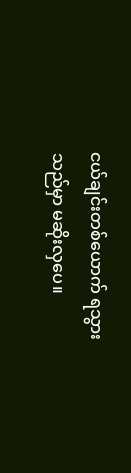ငယ်ချင်းတစ်ယောက် ရသွားသည်မှာ မဆိုးလှပေ။